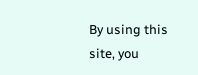By using this site, you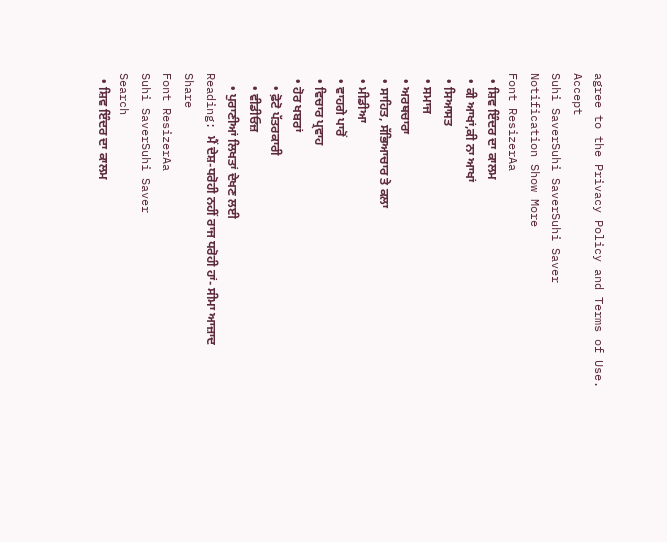agree to the Privacy Policy and Terms of Use.
Accept
Suhi SaverSuhi SaverSuhi Saver
Notification Show More
Font ResizerAa
  • ਸ਼ਿਵ ਇੰਦਰ ਦਾ ਕਾਲਮ
  • ਕੀ ਆਖਾਂ,ਕੀ ਨਾ ਆਖਾਂ
  • ਸਿਆਸਤ
  • ਸਮਾਜ
  • ਅਰਥਚਾਰਾ
  • ਸਾਹਿਤ, ਸੱਭਿਆਚਾਰ ਤੇ ਕਲਾ
  • ਮੀਡੀਆ
  • ਵਾਹਗੇ ਪਾਰੋਂ
  • ਵਿਚਾਰ ਪ੍ਰਵਾਹ
  • ਹੋਰ ਖਬਰਾਂ
    • ਫ਼ੋਟੋ ਪੱਤਰਕਾਰੀ
    • ਵੀਡੀਓਜ਼
    • ਪੁਰਾਣੀਆਂ ਲਿਖਤਾਂ ਦੇਖਣ ਲਈ
Reading: ਮੈਂ ਦੇਸ਼-ਧਰੋਹੀ ਨਹੀਂ ਰਾਜ ਧਰੋਹੀ ਹਾਂ- ਸੀਮਾ ਆਜ਼ਾਦ
Share
Font ResizerAa
Suhi SaverSuhi Saver
Search
  • ਸ਼ਿਵ ਇੰਦਰ ਦਾ ਕਾਲਮ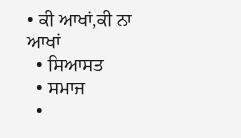• ਕੀ ਆਖਾਂ,ਕੀ ਨਾ ਆਖਾਂ
  • ਸਿਆਸਤ
  • ਸਮਾਜ
  •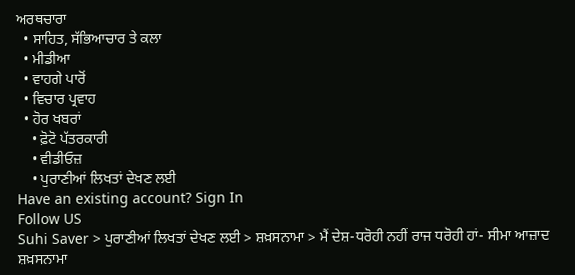ਅਰਥਚਾਰਾ
  • ਸਾਹਿਤ, ਸੱਭਿਆਚਾਰ ਤੇ ਕਲਾ
  • ਮੀਡੀਆ
  • ਵਾਹਗੇ ਪਾਰੋਂ
  • ਵਿਚਾਰ ਪ੍ਰਵਾਹ
  • ਹੋਰ ਖਬਰਾਂ
    • ਫ਼ੋਟੋ ਪੱਤਰਕਾਰੀ
    • ਵੀਡੀਓਜ਼
    • ਪੁਰਾਣੀਆਂ ਲਿਖਤਾਂ ਦੇਖਣ ਲਈ
Have an existing account? Sign In
Follow US
Suhi Saver > ਪੁਰਾਣੀਆਂ ਲਿਖਤਾਂ ਦੇਖਣ ਲਈ > ਸ਼ਖ਼ਸਨਾਮਾ > ਮੈਂ ਦੇਸ਼-ਧਰੋਹੀ ਨਹੀਂ ਰਾਜ ਧਰੋਹੀ ਹਾਂ- ਸੀਮਾ ਆਜ਼ਾਦ
ਸ਼ਖ਼ਸਨਾਮਾ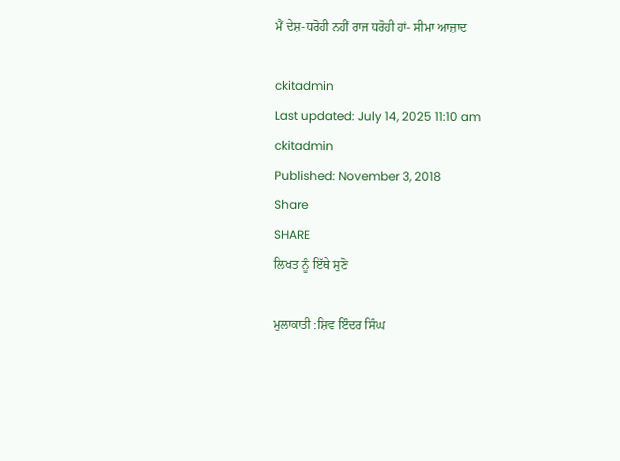ਮੈਂ ਦੇਸ਼-ਧਰੋਹੀ ਨਹੀਂ ਰਾਜ ਧਰੋਹੀ ਹਾਂ- ਸੀਮਾ ਆਜ਼ਾਦ

ckitadmin
Last updated: July 14, 2025 11:10 am
ckitadmin
Published: November 3, 2018
Share
SHARE
ਲਿਖਤ ਨੂੰ ਇੱਥੇ ਸੁਣੋ

ਮੁਲਾਕਾਤੀ :ਸ਼ਿਵ ਇੰਦਰ ਸਿੰਘ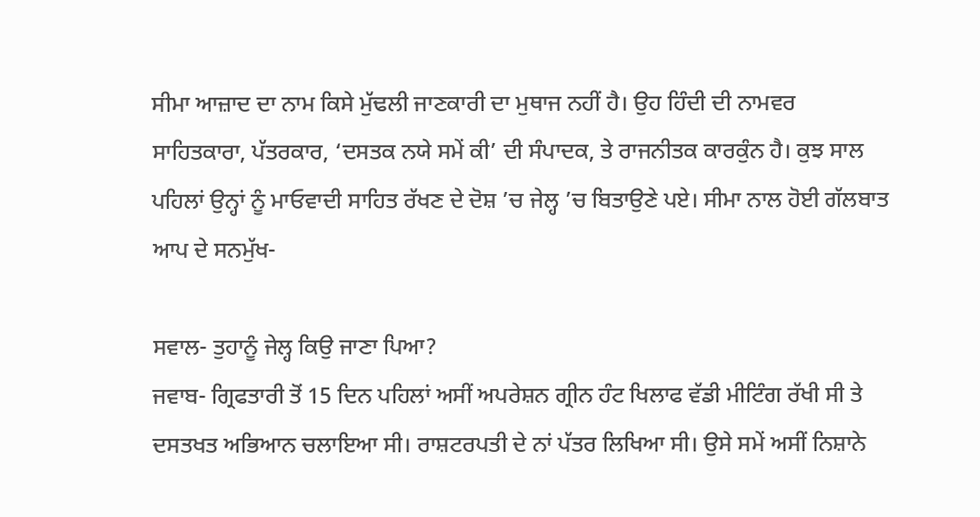ਸੀਮਾ ਆਜ਼ਾਦ ਦਾ ਨਾਮ ਕਿਸੇ ਮੁੱਢਲੀ ਜਾਣਕਾਰੀ ਦਾ ਮੁਥਾਜ ਨਹੀਂ ਹੈ। ਉਹ ਹਿੰਦੀ ਦੀ ਨਾਮਵਰ ਸਾਹਿਤਕਾਰਾ, ਪੱਤਰਕਾਰ, ‘ਦਸਤਕ ਨਯੇ ਸਮੇਂ ਕੀ’ ਦੀ ਸੰਪਾਦਕ, ਤੇ ਰਾਜਨੀਤਕ ਕਾਰਕੁੰਨ ਹੈ। ਕੁਝ ਸਾਲ ਪਹਿਲਾਂ ਉਨ੍ਹਾਂ ਨੂੰ ਮਾਓਵਾਦੀ ਸਾਹਿਤ ਰੱਖਣ ਦੇ ਦੋਸ਼ ’ਚ ਜੇਲ੍ਹ ’ਚ ਬਿਤਾਉਣੇ ਪਏ। ਸੀਮਾ ਨਾਲ ਹੋਈ ਗੱਲਬਾਤ ਆਪ ਦੇ ਸਨਮੁੱਖ-

ਸਵਾਲ- ਤੁਹਾਨੂੰ ਜੇਲ੍ਹ ਕਿਉ ਜਾਣਾ ਪਿਆ?
ਜਵਾਬ- ਗ੍ਰਿਫਤਾਰੀ ਤੋਂ 15 ਦਿਨ ਪਹਿਲਾਂ ਅਸੀਂ ਅਪਰੇਸ਼ਨ ਗ੍ਰੀਨ ਹੰਟ ਖਿਲਾਫ ਵੱਡੀ ਮੀਟਿੰਗ ਰੱਖੀ ਸੀ ਤੇ ਦਸਤਖਤ ਅਭਿਆਨ ਚਲਾਇਆ ਸੀ। ਰਾਸ਼ਟਰਪਤੀ ਦੇ ਨਾਂ ਪੱਤਰ ਲਿਖਿਆ ਸੀ। ਉਸੇ ਸਮੇਂ ਅਸੀਂ ਨਿਸ਼ਾਨੇ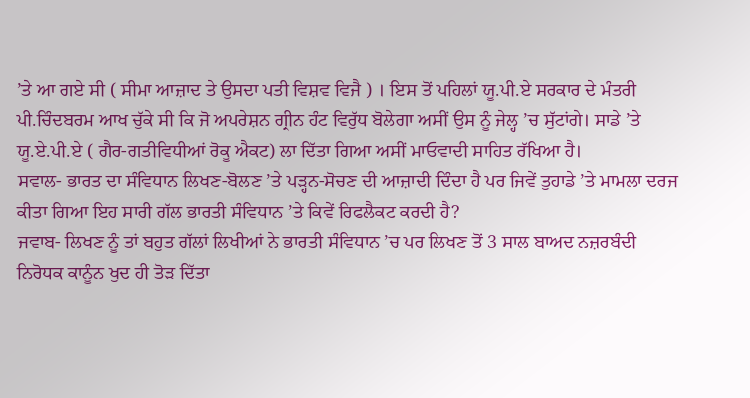’ਤੇ ਆ ਗਏ ਸੀ ( ਸੀਮਾ ਆਜ਼ਾਦ ਤੇ ਉਸਦਾ ਪਤੀ ਵਿਸ਼ਵ ਵਿਜੈ ) । ਇਸ ਤੋਂ ਪਹਿਲਾਂ ਯੂ.ਪੀ.ਏ ਸਰਕਾਰ ਦੇ ਮੰਤਰੀ ਪੀ.ਚਿੰਦਬਰਮ ਆਖ ਚੁੱਕੇ ਸੀ ਕਿ ਜੋ ਅਪਰੇਸ਼ਨ ਗ੍ਰੀਨ ਹੰਟ ਵਿਰੁੱਧ ਬੋਲੇਗਾ ਅਸੀਂ ਉਸ ਨੂੰ ਜੇਲ੍ਹ ’ਚ ਸੁੱਟਾਂਗੇ। ਸਾਡੇ ’ਤੇ ਯੂ.ਏ.ਪੀ.ਏ ( ਗੈਰ-ਗਤੀਵਿਧੀਆਂ ਰੋਕੂ ਐਕਟ) ਲਾ ਦਿੱਤਾ ਗਿਆ ਅਸੀਂ ਮਾਓਵਾਦੀ ਸਾਹਿਤ ਰੱਖਿਆ ਹੈ।
ਸਵਾਲ- ਭਾਰਤ ਦਾ ਸੰਵਿਧਾਨ ਲਿਖਣ-ਬੋਲਣ ’ਤੇ ਪੜ੍ਹਨ-ਸੋਚਣ ਦੀ ਆਜ਼ਾਦੀ ਦਿੰਦਾ ਹੈ ਪਰ ਜਿਵੇਂ ਤੁਹਾਡੇ ’ਤੇ ਮਾਮਲਾ ਦਰਜ ਕੀਤਾ ਗਿਆ ਇਹ ਸਾਰੀ ਗੱਲ ਭਾਰਤੀ ਸੰਵਿਧਾਨ ’ਤੇ ਕਿਵੇਂ ਰਿਫਲੈਕਟ ਕਰਦੀ ਹੈ?
ਜਵਾਬ- ਲਿਖਣ ਨੂੰ ਤਾਂ ਬਹੁਤ ਗੱਲਾਂ ਲਿਖੀਆਂ ਨੇ ਭਾਰਤੀ ਸੰਵਿਧਾਨ ’ਚ ਪਰ ਲਿਖਣ ਤੋਂ 3 ਸਾਲ ਬਾਅਦ ਨਜ਼ਰਬੰਦੀ ਨਿਰੋਧਕ ਕਾਨੂੰਨ ਖੁਦ ਹੀ ਤੋੜ ਦਿੱਤਾ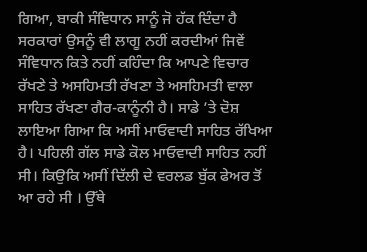ਗਿਆ, ਬਾਕੀ ਸੰਵਿਧਾਨ ਸਾਨੂੰ ਜੋ ਹੱਕ ਦਿੰਦਾ ਹੈ ਸਰਕਾਰਾਂ ਉਸਨੂੰ ਵੀ ਲਾਗੂ ਨਹੀਂ ਕਰਦੀਆਂ ਜਿਵੇਂ ਸੰਵਿਧਾਨ ਕਿਤੇ ਨਹੀਂ ਕਹਿੰਦਾ ਕਿ ਆਪਣੇ ਵਿਚਾਰ ਰੱਖਣੇ ਤੇ ਅਸਹਿਮਤੀ ਰੱਖਣਾ ਤੇ ਅਸਹਿਮਤੀ ਵਾਲਾ ਸਾਹਿਤ ਰੱਖਣਾ ਗੈਰ-ਕਾਨੂੰਨੀ ਹੈ। ਸਾਡੇ ’ਤੇ ਦੋਸ਼ ਲਾਇਆ ਗਿਆ ਕਿ ਅਸੀਂ ਮਾਓਵਾਦੀ ਸਾਹਿਤ ਰੱਖਿਆ ਹੈ। ਪਹਿਲੀ ਗੱਲ ਸਾਡੇ ਕੋਲ ਮਾਓਵਾਦੀ ਸਾਹਿਤ ਨਹੀਂ ਸੀ। ਕਿਉਕਿ ਅਸੀਂ ਦਿੱਲੀ ਦੇ ਵਰਲਡ ਬੁੱਕ ਫੇਅਰ ਤੋਂ ਆ ਰਹੇ ਸੀ । ਉੱਥੇ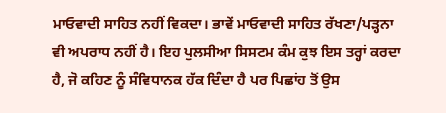ਮਾਓਵਾਦੀ ਸਾਹਿਤ ਨਹੀਂ ਵਿਕਦਾ। ਭਾਵੇਂ ਮਾਓਵਾਦੀ ਸਾਹਿਤ ਰੱਖਣਾ/ਪੜ੍ਹਨਾ ਵੀ ਅਪਰਾਧ ਨਹੀਂ ਹੈ। ਇਹ ਪੁਲਸੀਆ ਸਿਸਟਮ ਕੰਮ ਕੁਝ ਇਸ ਤਰ੍ਹਾਂ ਕਰਦਾ ਹੈ, ਜੋ ਕਹਿਣ ਨੂੰ ਸੰਵਿਧਾਨਕ ਹੱਕ ਦਿੰਦਾ ਹੈ ਪਰ ਪਿਛਾਂਹ ਤੋਂ ਉਸ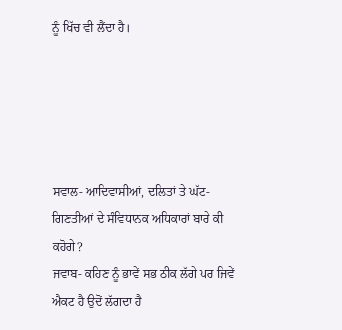ਨੂੰ ਖਿੱਚ ਵੀ ਲੈਂਦਾ ਹੈ।





ਸਵਾਲ- ਆਦਿਵਾਸੀਆਂ, ਦਲਿਤਾਂ ਤੇ ਘੱਟ-ਗਿਣਤੀਆਂ ਦੇ ਸੰਵਿਧਾਨਕ ਅਧਿਕਾਰਾਂ ਬਾਰੇ ਕੀ ਕਹੋਗੇ?
ਜਵਾਬ- ਕਹਿਣ ਨੂੰ ਭਾਵੇਂ ਸਭ ਠੀਕ ਲੱਗੇ ਪਰ ਜਿਵੇਂ ਐਕਟ ਹੈ ਉਦੋਂ ਲੱਗਦਾ ਹੈ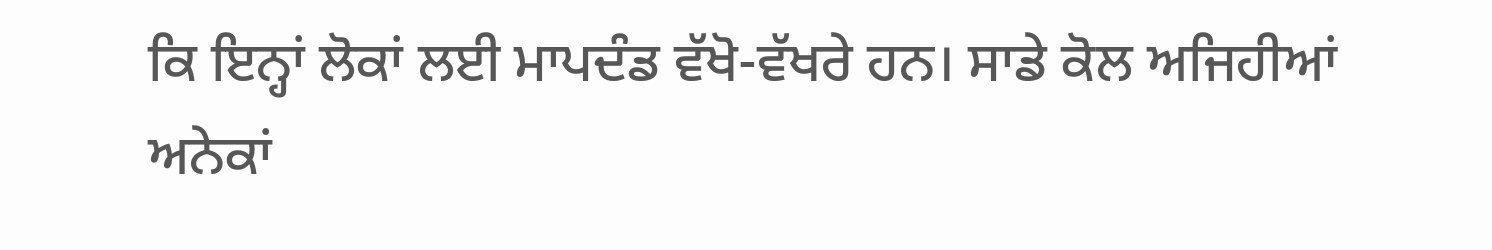ਕਿ ਇਨ੍ਹਾਂ ਲੋਕਾਂ ਲਈ ਮਾਪਦੰਡ ਵੱਖੋ-ਵੱਖਰੇ ਹਨ। ਸਾਡੇ ਕੋਲ ਅਜਿਹੀਆਂ ਅਨੇਕਾਂ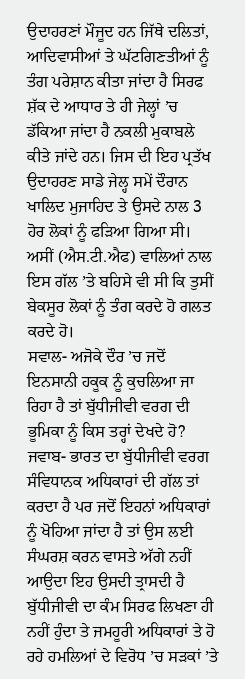ਉਦਾਹਰਣਾਂ ਮੌਜੂਦ ਹਨ ਜਿੱਥੇ ਦਲਿਤਾਂ, ਆਦਿਵਾਸੀਆਂ ਤੇ ਘੱਟਗਿਣਤੀਆਂ ਨੂੰ ਤੰਗ ਪਰੇਸ਼ਾਨ ਕੀਤਾ ਜਾਂਦਾ ਹੈ ਸਿਰਫ ਸ਼ੱਕ ਦੇ ਆਧਾਰ ਤੇ ਹੀ ਜੇਲ੍ਹਾਂ ’ਚ ਡੱਕਿਆ ਜਾਂਦਾ ਹੈ ਨਕਲੀ ਮੁਕਾਬਲੇ ਕੀਤੇ ਜਾਂਦੇ ਹਨ। ਜਿਸ ਦੀ ਇਹ ਪ੍ਰਤੱਖ ਉਦਾਹਰਣ ਸਾਡੇ ਜੇਲ੍ਹ ਸਮੇਂ ਦੌਰਾਨ ਖਾਲਿਦ ਮੁਜਾਹਿਦ ਤੇ ਉਸਦੇ ਨਾਲ 3 ਹੋਰ ਲੋਕਾਂ ਨੂੰ ਫੜਿਆ ਗਿਆ ਸੀ। ਅਸੀਂ (ਐਸ.ਟੀ.ਐਫ) ਵਾਲਿਆਂ ਨਾਲ ਇਸ ਗੱਲ ’ਤੇ ਬਹਿਸੇ ਵੀ ਸੀ ਕਿ ਤੁਸੀਂ ਬੇਕਸੂਰ ਲੋਕਾਂ ਨੂੰ ਤੰਗ ਕਰਦੇ ਹੋ ਗਲਤ ਕਰਦੇ ਹੋ।
ਸਵਾਲ- ਅਜੋਕੇ ਦੌਰ ’ਚ ਜਦੋਂ ਇਨਸਾਨੀ ਹਕੂਕ ਨੂੰ ਕੁਚਲਿਆ ਜਾ ਰਿਹਾ ਹੈ ਤਾਂ ਬੁੱਧੀਜੀਵੀ ਵਰਗ ਦੀ ਭੂਮਿਕਾ ਨੂੰ ਕਿਸ ਤਰ੍ਹਾਂ ਦੇਖਦੇ ਹੋ?
ਜਵਾਬ- ਭਾਰਤ ਦਾ ਬੁੱਧੀਜੀਵੀ ਵਰਗ ਸੰਵਿਧਾਨਕ ਅਧਿਕਾਰਾਂ ਦੀ ਗੱਲ ਤਾਂ ਕਰਦਾ ਹੈ ਪਰ ਜਦੋਂ ਇਹਨਾਂ ਅਧਿਕਾਰਾਂ ਨੂੰ ਖੋਹਿਆ ਜਾਂਦਾ ਹੈ ਤਾਂ ਉਸ ਲਈ ਸੰਘਰਸ਼ ਕਰਨ ਵਾਸਤੇ ਅੱਗੇ ਨਹੀਂ ਆਉਦਾ ਇਹ ਉਸਦੀ ਤ੍ਰਾਸਦੀ ਹੈ ਬੁੱਧੀਜੀਵੀ ਦਾ ਕੰਮ ਸਿਰਫ ਲਿਖਣਾ ਹੀ ਨਹੀਂ ਹੁੰਦਾ ਤੇ ਜਮਹੂਰੀ ਅਧਿਕਾਰਾਂ ਤੇ ਹੋ ਰਹੇ ਹਮਲਿਆਂ ਦੇ ਵਿਰੋਧ ’ਚ ਸੜਕਾਂ ’ਤੇ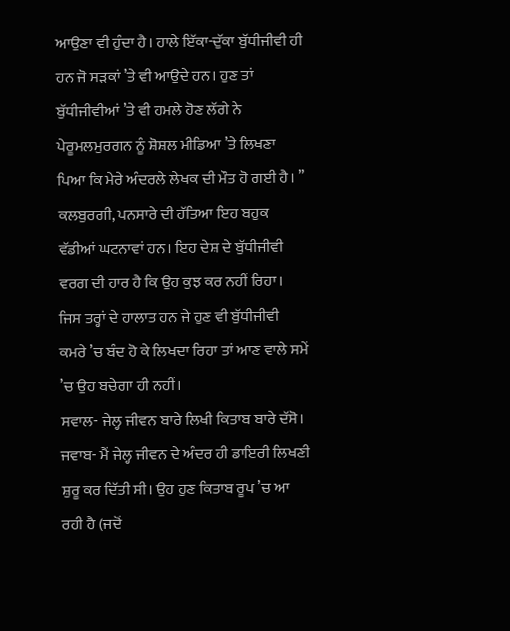ਆਉਣਾ ਵੀ ਹੁੰਦਾ ਹੈ। ਹਾਲੇ ਇੱਕਾ-ਦੁੱਕਾ ਬੁੱਧੀਜੀਵੀ ਹੀ ਹਨ ਜੋ ਸੜਕਾਂ ’ਤੇ ਵੀ ਆਉਦੇ ਹਨ। ਹੁਣ ਤਾਂ ਬੁੱਧੀਜੀਵੀਆਂ ’ਤੇ ਵੀ ਹਮਲੇ ਹੋਣ ਲੱਗੇ ਨੇ ਪੇਰੂਮਲਮੁਰਗਨ ਨੂੰ ਸ਼ੋਸ਼ਲ ਮੀਡਿਆ ’ਤੇ ਲਿਖਣਾ ਪਿਆ ਕਿ ਮੇਰੇ ਅੰਦਰਲੇ ਲੇਖਕ ਦੀ ਮੌਤ ਹੋ ਗਈ ਹੈ। ’’ ਕਲਬੁਰਗੀ, ਪਨਸਾਰੇ ਦੀ ਹੱਤਿਆ ਇਹ ਬਹੁਕ ਵੱਡੀਆਂ ਘਟਨਾਵਾਂ ਹਨ। ਇਹ ਦੇਸ਼ ਦੇ ਬੁੱਧੀਜੀਵੀ ਵਰਗ ਦੀ ਹਾਰ ਹੈ ਕਿ ਉਹ ਕੁਝ ਕਰ ਨਹੀਂ ਰਿਹਾ। ਜਿਸ ਤਰ੍ਹਾਂ ਦੇ ਹਾਲਾਤ ਹਨ ਜੇ ਹੁਣ ਵੀ ਬੁੱਧੀਜੀਵੀ ਕਮਰੇ ’ਚ ਬੰਦ ਹੋ ਕੇ ਲਿਖਦਾ ਰਿਹਾ ਤਾਂ ਆਣ ਵਾਲੇ ਸਮੇਂ ’ਚ ਉਹ ਬਚੇਗਾ ਹੀ ਨਹੀਂ।
ਸਵਾਲ- ਜੇਲ੍ਹ ਜੀਵਨ ਬਾਰੇ ਲਿਖੀ ਕਿਤਾਬ ਬਾਰੇ ਦੱਸੋ।
ਜਵਾਬ- ਮੈਂ ਜੇਲ੍ਹ ਜੀਵਨ ਦੇ ਅੰਦਰ ਹੀ ਡਾਇਰੀ ਲਿਖਣੀ ਸ਼ੁਰੂ ਕਰ ਦਿੱਤੀ ਸੀ। ਉਹ ਹੁਣ ਕਿਤਾਬ ਰੂਪ ’ਚ ਆ ਰਹੀ ਹੈ (ਜਦੋਂ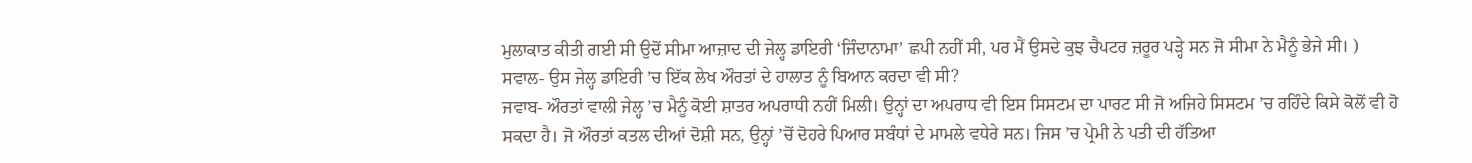ਮੁਲਾਕਾਤ ਕੀਤੀ ਗਈ ਸੀ ਉਦੋਂ ਸੀਮਾ ਆਜ਼ਾਦ ਦੀ ਜੇਲ੍ਹ ਡਾਇਰੀ ‘ਜਿੰਦਾਨਾਮਾ’ ਛਪੀ ਨਹੀਂ ਸੀ, ਪਰ ਮੈਂ ਉਸਦੇ ਕੁਝ ਚੈਪਟਰ ਜ਼ਰੂਰ ਪੜ੍ਹੇ ਸਨ ਜੋ ਸੀਮਾ ਨੇ ਮੈਨੂੰ ਭੇਜੇ ਸੀ। )
ਸਵਾਲ- ਉਸ ਜੇਲ੍ਹ ਡਾਇਰੀ ’ਚ ਇੱਕ ਲੇਖ ਔਰਤਾਂ ਦੇ ਹਾਲਾਤ ਨੂੰ ਬਿਆਨ ਕਰਦਾ ਵੀ ਸੀ?
ਜਵਾਬ- ਔਰਤਾਂ ਵਾਲੀ ਜੇਲ੍ਹ ’ਚ ਮੈਨੂੰ ਕੋਈ ਸ਼ਾਤਰ ਅਪਰਾਧੀ ਨਹੀਂ ਮਿਲੀ। ਉਨ੍ਹਾਂ ਦਾ ਅਪਰਾਧ ਵੀ ਇਸ ਸਿਸਟਮ ਦਾ ਪਾਰਟ ਸੀ ਜੋ ਅਜਿਹੇ ਸਿਸਟਮ ’ਚ ਰਹਿੰਦੇ ਕਿਸੇ ਕੋਲੋਂ ਵੀ ਹੋ ਸਕਦਾ ਹੈ। ਜੋ ਔਰਤਾਂ ਕਤਲ ਦੀਆਂ ਦੋਸ਼ੀ ਸਨ, ਉਨ੍ਹਾਂ ’ਚੋਂ ਦੋਹਰੇ ਪਿਆਰ ਸਬੰਧਾਂ ਦੇ ਮਾਮਲੇ ਵਧੇਰੇ ਸਨ। ਜਿਸ ’ਚ ਪ੍ਰੇਮੀ ਨੇ ਪਤੀ ਦੀ ਹੱਤਿਆ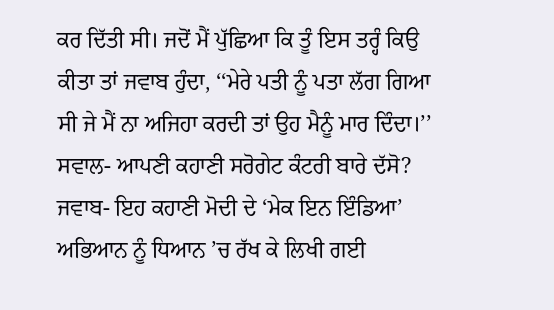ਕਰ ਦਿੱਤੀ ਸੀ। ਜਦੋਂ ਮੈਂ ਪੁੱਛਿਆ ਕਿ ਤੂੰ ਇਸ ਤਰ੍ਹੰ ਕਿਉ ਕੀਤਾ ਤਾਂ ਜਵਾਬ ਹੁੰਦਾ, ‘‘ਮੇਰੇ ਪਤੀ ਨੂੰ ਪਤਾ ਲੱਗ ਗਿਆ ਸੀ ਜੇ ਮੈਂ ਨਾ ਅਜਿਹਾ ਕਰਦੀ ਤਾਂ ਉਹ ਮੈਨੂੰ ਮਾਰ ਦਿੰਦਾ।’’
ਸਵਾਲ- ਆਪਣੀ ਕਹਾਣੀ ਸਰੋਗੇਟ ਕੰਟਰੀ ਬਾਰੇ ਦੱਸੋ?
ਜਵਾਬ- ਇਹ ਕਹਾਣੀ ਮੋਦੀ ਦੇ ‘ਮੇਕ ਇਨ ਇੰਡਿਆ’ ਅਭਿਆਨ ਨੂੰ ਧਿਆਨ ’ਚ ਰੱਖ ਕੇ ਲਿਖੀ ਗਈ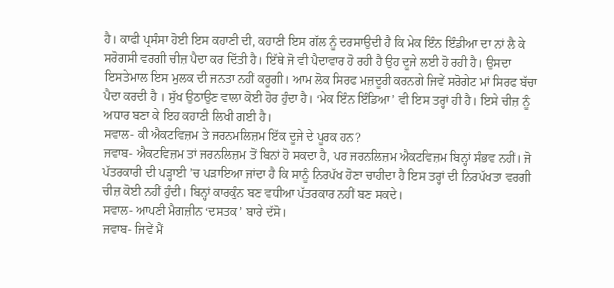ਹੈ। ਕਾਫੀ ਪ੍ਰਸੰਸਾ ਹੋਈ ਇਸ ਕਹਾਣੀ ਦੀ, ਕਹਾਣੀ ਇਸ ਗੱਲ ਨੂੰ ਦਰਸਾਉਦੀ ਹੈ ਕਿ ਮੇਕ ਇੰਨ ਇੰਡੀਆ ਦਾ ਨਾਂ ਲੈ ਕੇ ਸਰੋਗਸੀ ਵਰਗੀ ਚੀਜ਼ ਪੈਦਾ ਕਰ ਦਿੱਤੀ ਹੈ। ਇੱਥੇ ਜੋ ਵੀ ਪੈਦਾਵਾਰ ਹੋ ਰਹੀ ਹੈ ਉਹ ਦੂਜੇ ਲਈ ਹੋ ਰਹੀ ਹੈ। ਉਸਦਾ ਇਸਤੇਮਾਲ ਇਸ ਮੁਲਕ ਦੀ ਜਨਤਾ ਨਹੀਂ ਕਰੂਗੀ। ਆਮ ਲੋਕ ਸਿਰਫ ਮਜ਼ਦੂਰੀ ਕਰਨਗੇ ਜਿਵੇਂ ਸਰੋਗੇਟ ਮਾਂ ਸਿਰਫ ਬੱਚਾ ਪੈਦਾ ਕਰਦੀ ਹੈ । ਸੁੱਖ ਉਠਾਉਣ ਵਾਲਾ ਕੋਈ ਹੋਰ ਹੁੰਦਾ ਹੈ। ‘ਮੇਕ ਇੰਨ ਇੰਡਿਆ’ ਵੀ ਇਸ ਤਰ੍ਹਾਂ ਹੀ ਹੈ। ਇਸੇ ਚੀਜ਼ ਨੂੰ ਅਧਾਰ ਬਣਾ ਕੇ ਇਹ ਕਹਾਣੀ ਲਿਖੀ ਗਈ ਹੈ।
ਸਵਾਲ- ਕੀ ਐਕਟਵਿਜ਼ਮ ਤੇ ਜਰਨਮਲਿਜ਼ਮ ਇੱਕ ਦੂਜੇ ਦੇ ਪੂਰਕ ਹਨ?
ਜਵਾਬ- ਐਕਟਵਿਜ਼ਮ ਤਾਂ ਜਰਨਲਿਜ਼ਮ ਤੋਂ ਬਿਨਾਂ ਹੋ ਸਕਦਾ ਹੈ, ਪਰ ਜਰਨਲਿਜ਼ਮ ਐਕਟਵਿਜ਼ਮ ਬਿਨ੍ਹਾਂ ਸੰਭਵ ਨਹੀਂ। ਜੋ ਪੱਤਰਕਾਰੀ ਦੀ ਪੜ੍ਹਾਈ ’ਚ ਪੜਾਇਆ ਜਾਂਦਾ ਹੈ ਕਿ ਸਾਨੂੰ ਨਿਰਪੱਖ ਹੋਣਾ ਚਾਹੀਦਾ ਹੈ ਇਸ ਤਰ੍ਹਾਂ ਦੀ ਨਿਰਪੱਖਤਾ ਵਰਗੀ ਚੀਜ਼ ਕੋਈ ਨਹੀਂ ਹੁੰਦੀ। ਬਿਨ੍ਹਾਂ ਕਾਰਕੁੰਨ ਬਣ ਵਧੀਆ ਪੱਤਰਕਾਰ ਨਹੀਂ ਬਣ ਸਕਦੇ।
ਸਵਾਲ- ਆਪਣੀ ਮੈਗਜ਼ੀਨ ‘ਦਸਤਕ’ ਬਾਰੇ ਦੱਸੋ।
ਜਵਾਬ- ਜਿਵੇਂ ਮੈਂ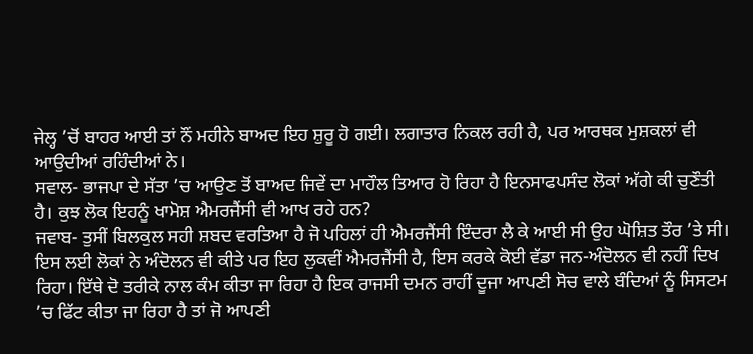ਜੇਲ੍ਹ ’ਚੋਂ ਬਾਹਰ ਆਈ ਤਾਂ ਨੌਂ ਮਹੀਨੇ ਬਾਅਦ ਇਹ ਸ਼ੁਰੂ ਹੋ ਗਈ। ਲਗਾਤਾਰ ਨਿਕਲ ਰਹੀ ਹੈ, ਪਰ ਆਰਥਕ ਮੁਸ਼ਕਲਾਂ ਵੀ ਆਉਦੀਆਂ ਰਹਿੰਦੀਆਂ ਨੇ।
ਸਵਾਲ- ਭਾਜਪਾ ਦੇ ਸੱਤਾ ’ਚ ਆਉਣ ਤੋਂ ਬਾਅਦ ਜਿਵੇਂ ਦਾ ਮਾਹੌਲ ਤਿਆਰ ਹੋ ਰਿਹਾ ਹੈ ਇਨਸਾਫਪਸੰਦ ਲੋਕਾਂ ਅੱਗੇ ਕੀ ਚੁਣੌਤੀ ਹੈ। ਕੁਝ ਲੋਕ ਇਹਨੂੰ ਖਾਮੋਸ਼ ਐਮਰਜੈਂਸੀ ਵੀ ਆਖ ਰਹੇ ਹਨ?
ਜਵਾਬ- ਤੁਸੀਂ ਬਿਲਕੁਲ ਸਹੀ ਸ਼ਬਦ ਵਰਤਿਆ ਹੈ ਜੋ ਪਹਿਲਾਂ ਹੀ ਐਮਰਜੈਂਸੀ ਇੰਦਰਾ ਲੈ ਕੇ ਆਈ ਸੀ ਉਹ ਘੋਸ਼ਿਤ ਤੌਰ ’ਤੇ ਸੀ। ਇਸ ਲਈ ਲੋਕਾਂ ਨੇ ਅੰਦੋਲਨ ਵੀ ਕੀਤੇ ਪਰ ਇਹ ਲੁਕਵੀਂ ਐਮਰਜੈਂਸੀ ਹੈ, ਇਸ ਕਰਕੇ ਕੋਈ ਵੱਡਾ ਜਨ-ਅੰਦੋਲਨ ਵੀ ਨਹੀਂ ਦਿਖ ਰਿਹਾ। ਇੱਥੇ ਦੋ ਤਰੀਕੇ ਨਾਲ ਕੰਮ ਕੀਤਾ ਜਾ ਰਿਹਾ ਹੈ ਇਕ ਰਾਜਸੀ ਦਮਨ ਰਾਹੀਂ ਦੂਜਾ ਆਪਣੀ ਸੋਚ ਵਾਲੇ ਬੰਦਿਆਂ ਨੂੰ ਸਿਸਟਮ ’ਚ ਫਿੱਟ ਕੀਤਾ ਜਾ ਰਿਹਾ ਹੈ ਤਾਂ ਜੋ ਆਪਣੀ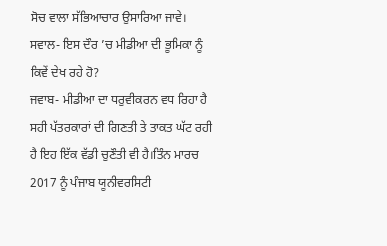ਸੋਚ ਵਾਲਾ ਸੱਭਿਆਚਾਰ ਉਸਾਰਿਆ ਜਾਵੇ।
ਸਵਾਲ- ਇਸ ਦੌਰ ’ਚ ਮੀਡੀਆ ਦੀ ਭੂਮਿਕਾ ਨੂੰ ਕਿਵੇਂ ਦੇਖ ਰਹੇ ਹੋ?
ਜਵਾਬ- ਮੀਡੀਆ ਦਾ ਧਰੁਵੀਕਰਨ ਵਧ ਰਿਹਾ ਹੈ ਸਹੀ ਪੱਤਰਕਾਰਾਂ ਦੀ ਗਿਣਤੀ ਤੇ ਤਾਕਤ ਘੱਟ ਰਹੀ ਹੈ ਇਹ ਇੱਕ ਵੱਡੀ ਚੁਣੌਤੀ ਵੀ ਹੈ।ਤਿੰਨ ਮਾਰਚ 2017 ਨੂੰ ਪੰਜਾਬ ਯੂਨੀਵਰਸਿਟੀ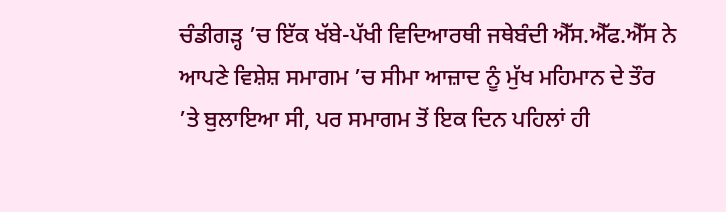ਚੰਡੀਗੜ੍ਹ ’ਚ ਇੱਕ ਖੱਬੇ-ਪੱਖੀ ਵਿਦਿਆਰਥੀ ਜਥੇਬੰਦੀ ਐੱਸ.ਐੱਫ.ਐੱਸ ਨੇ ਆਪਣੇ ਵਿਸ਼ੇਸ਼ ਸਮਾਗਮ ’ਚ ਸੀਮਾ ਆਜ਼ਾਦ ਨੂੰ ਮੁੱਖ ਮਹਿਮਾਨ ਦੇ ਤੌਰ ’ਤੇ ਬੁਲਾਇਆ ਸੀ, ਪਰ ਸਮਾਗਮ ਤੋਂ ਇਕ ਦਿਨ ਪਹਿਲਾਂ ਹੀ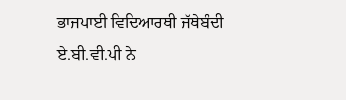ਭਾਜਪਾਈ ਵਿਦਿਆਰਥੀ ਜੱਥੇਬੰਦੀ ਏ.ਬੀ.ਵੀ.ਪੀ ਨੇ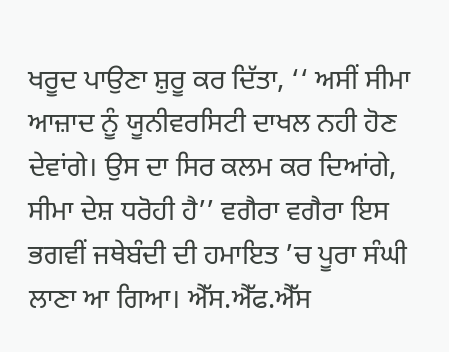ਖਰੂਦ ਪਾਉਣਾ ਸ਼ੁਰੂ ਕਰ ਦਿੱਤਾ, ‘‘ ਅਸੀਂ ਸੀਮਾ ਆਜ਼ਾਦ ਨੂੰ ਯੂਨੀਵਰਸਿਟੀ ਦਾਖਲ ਨਹੀ ਹੋਣ ਦੇਵਾਂਗੇ। ਉਸ ਦਾ ਸਿਰ ਕਲਮ ਕਰ ਦਿਆਂਗੇ, ਸੀਮਾ ਦੇਸ਼ ਧਰੋਹੀ ਹੈ’’ ਵਗੈਰਾ ਵਗੈਰਾ ਇਸ ਭਗਵੀਂ ਜਥੇਬੰਦੀ ਦੀ ਹਮਾਇਤ ’ਚ ਪੂਰਾ ਸੰਘੀ ਲਾਣਾ ਆ ਗਿਆ। ਐੱਸ.ਐੱਫ.ਐੱਸ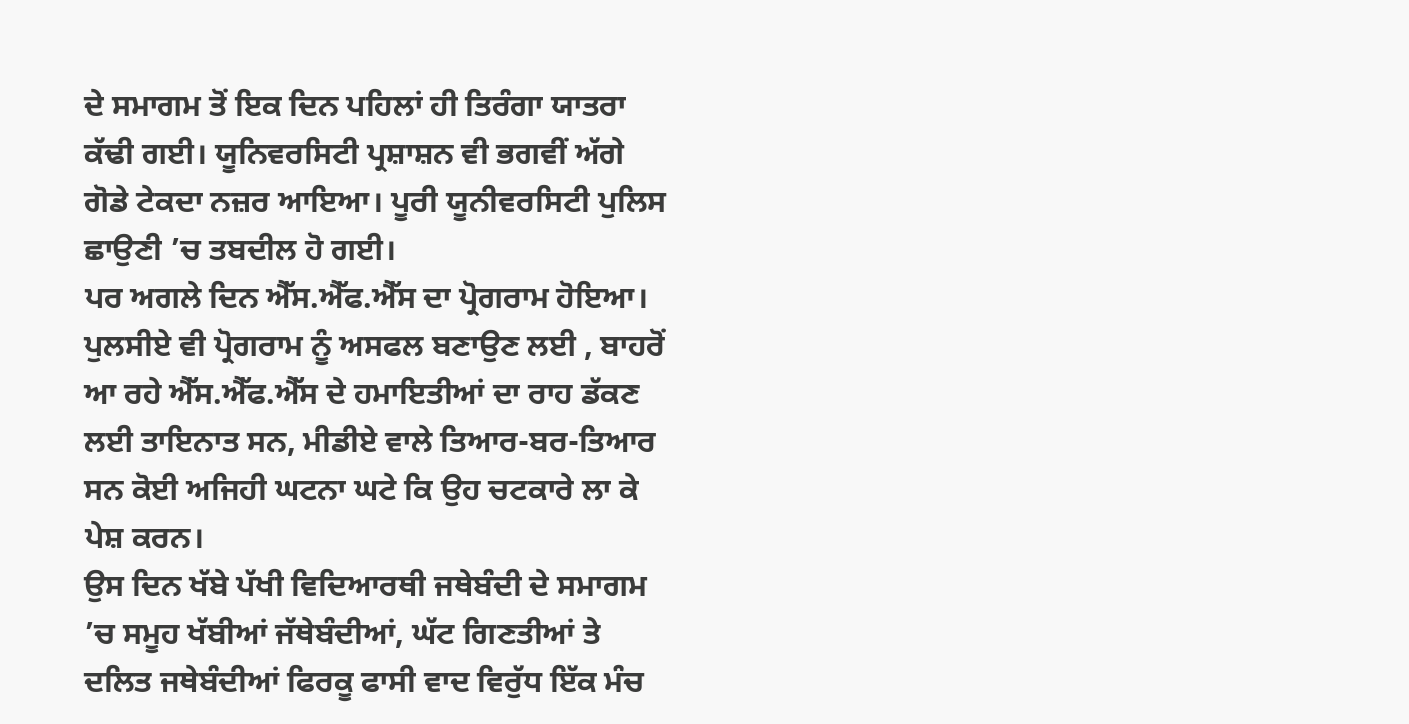ਦੇ ਸਮਾਗਮ ਤੋਂ ਇਕ ਦਿਨ ਪਹਿਲਾਂ ਹੀ ਤਿਰੰਗਾ ਯਾਤਰਾ ਕੱਢੀ ਗਈ। ਯੂਨਿਵਰਸਿਟੀ ਪ੍ਰਸ਼ਾਸ਼ਨ ਵੀ ਭਗਵੀਂ ਅੱਗੇ ਗੋਡੇ ਟੇਕਦਾ ਨਜ਼ਰ ਆਇਆ। ਪੂਰੀ ਯੂਨੀਵਰਸਿਟੀ ਪੁਲਿਸ ਛਾਉਣੀ ’ਚ ਤਬਦੀਲ ਹੋ ਗਈ।
ਪਰ ਅਗਲੇ ਦਿਨ ਐੱਸ.ਐੱਫ.ਐੱਸ ਦਾ ਪ੍ਰੋਗਰਾਮ ਹੋਇਆ। ਪੁਲਸੀਏ ਵੀ ਪ੍ਰੋਗਰਾਮ ਨੂੰ ਅਸਫਲ ਬਣਾਉਣ ਲਈ , ਬਾਹਰੋਂ ਆ ਰਹੇ ਐੱਸ.ਐੱਫ.ਐੱਸ ਦੇ ਹਮਾਇਤੀਆਂ ਦਾ ਰਾਹ ਡੱਕਣ ਲਈ ਤਾਇਨਾਤ ਸਨ, ਮੀਡੀਏ ਵਾਲੇ ਤਿਆਰ-ਬਰ-ਤਿਆਰ ਸਨ ਕੋਈ ਅਜਿਹੀ ਘਟਨਾ ਘਟੇ ਕਿ ਉਹ ਚਟਕਾਰੇ ਲਾ ਕੇ ਪੇਸ਼ ਕਰਨ।
ਉਸ ਦਿਨ ਖੱਬੇ ਪੱਖੀ ਵਿਦਿਆਰਥੀ ਜਥੇਬੰਦੀ ਦੇ ਸਮਾਗਮ ’ਚ ਸਮੂਹ ਖੱਬੀਆਂ ਜੱਥੇਬੰਦੀਆਂ, ਘੱਟ ਗਿਣਤੀਆਂ ਤੇ ਦਲਿਤ ਜਥੇਬੰਦੀਆਂ ਫਿਰਕੂ ਫਾਸੀ ਵਾਦ ਵਿਰੁੱਧ ਇੱਕ ਮੰਚ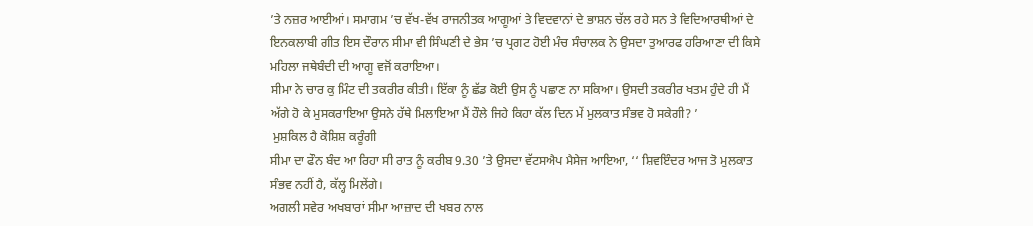’ਤੇ ਨਜ਼ਰ ਆਈਆਂ। ਸਮਾਗਮ ’ਚ ਵੱਖ-ਵੱਖ ਰਾਜਨੀਤਕ ਆਗੂਆਂ ਤੇ ਵਿਦਵਾਨਾਂ ਦੇ ਭਾਸ਼ਨ ਚੱਲ ਰਹੇ ਸਨ ਤੇ ਵਿਦਿਆਰਥੀਆਂ ਦੇ ਇਨਕਲਾਬੀ ਗੀਤ ਇਸ ਦੌਰਾਨ ਸੀਮਾ ਵੀ ਸਿੰਘਣੀ ਦੇ ਭੇਸ ’ਚ ਪ੍ਰਗਟ ਹੋਈ ਮੰਚ ਸੰਚਾਲਕ ਨੇ ਉਸਦਾ ਤੁਆਰਫ ਹਰਿਆਣਾ ਦੀ ਕਿਸੇ ਮਹਿਲਾ ਜਥੇਬੰਦੀ ਦੀ ਆਗੂ ਵਜੋਂ ਕਰਾਇਆ।
ਸੀਮਾ ਨੇ ਚਾਰ ਕੁ ਮਿੰਟ ਦੀ ਤਕਰੀਰ ਕੀਤੀ। ਇੱਕਾ ਨੂੰ ਛੱਡ ਕੋਈ ਉਸ ਨੂੰ ਪਛਾਣ ਨਾ ਸਕਿਆ। ਉਸਦੀ ਤਕਰੀਰ ਖਤਮ ਹੁੰਦੇ ਹੀ ਮੈਂ ਅੱਗੇ ਹੋ ਕੇ ਮੁਸਕਰਾਇਆ ਉਸਨੇ ਹੱਥੇ ਮਿਲਾਇਆ ਮੈਂ ਹੌਲੇ ਜਿਹੇ ਕਿਹਾ ਕੱਲ ਦਿਨ ਮੇਂ ਮੁਲਕਾਤ ਸੰਭਵ ਹੋ ਸਕੇਗੀ? ’
 ਮੁਸ਼ਕਿਲ ਹੈ ਕੋਸ਼ਿਸ਼ ਕਰੂੰਗੀ
ਸੀਮਾ ਦਾ ਫੌਨ ਬੰਦ ਆ ਰਿਹਾ ਸੀ ਰਾਤ ਨੂੰ ਕਰੀਬ 9.30 ’ਤੇ ਉਸਦਾ ਵੱਟਸਐਪ ਮੈਸੇਜ ਆਇਆ, ‘‘ ਸ਼ਿਵਇੰਦਰ ਆਜ ਤੋ ਮੁਲਕਾਤ ਸੰਭਵ ਨਹੀਂ ਹੈ, ਕੱਲ੍ਹ ਮਿਲੇਂਗੇ।
ਅਗਲੀ ਸਵੇਰ ਅਖਬਾਰਾਂ ਸੀਮਾ ਆਜ਼ਾਦ ਦੀ ਖਬਰ ਨਾਲ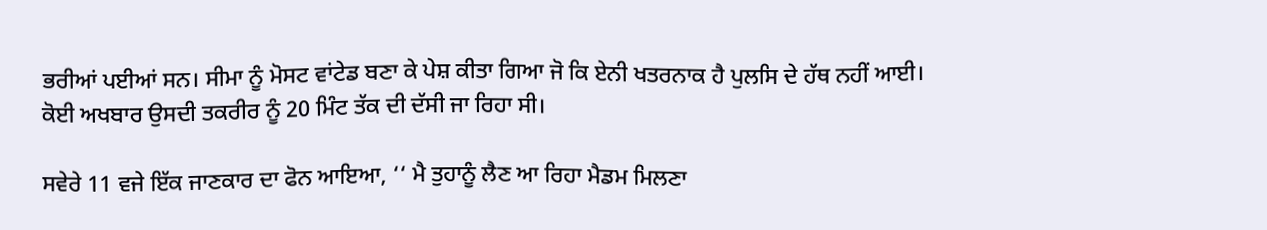ਭਰੀਆਂ ਪਈਆਂ ਸਨ। ਸੀਮਾ ਨੂੰ ਮੋਸਟ ਵਾਂਟੇਡ ਬਣਾ ਕੇ ਪੇਸ਼ ਕੀਤਾ ਗਿਆ ਜੋ ਕਿ ਏਨੀ ਖਤਰਨਾਕ ਹੈ ਪੁਲਸਿ ਦੇ ਹੱਥ ਨਹੀਂ ਆਈ। ਕੋਈ ਅਖਬਾਰ ਉਸਦੀ ਤਕਰੀਰ ਨੂੰ 20 ਮਿੰਟ ਤੱਕ ਦੀ ਦੱਸੀ ਜਾ ਰਿਹਾ ਸੀ।

ਸਵੇਰੇ 11 ਵਜੇ ਇੱਕ ਜਾਣਕਾਰ ਦਾ ਫੋਨ ਆਇਆ, ‘‘ ਮੈ ਤੁਹਾਨੂੰ ਲੈਣ ਆ ਰਿਹਾ ਮੈਡਮ ਮਿਲਣਾ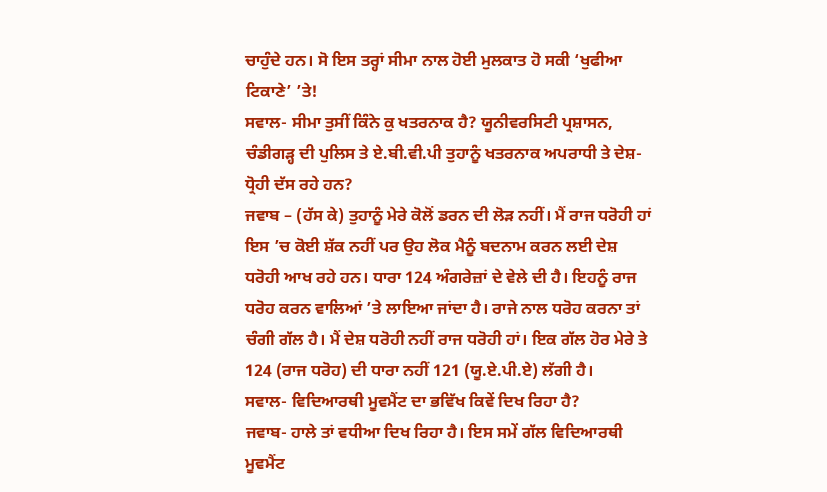ਚਾਹੁੰਦੇ ਹਨ। ਸੋ ਇਸ ਤਰ੍ਹਾਂ ਸੀਮਾ ਨਾਲ ਹੋਈ ਮੁਲਕਾਤ ਹੋ ਸਕੀ ‘ਖੁਫੀਆ ਟਿਕਾਣੇ’ ’ਤੇ!
ਸਵਾਲ- ਸੀਮਾ ਤੁਸੀਂ ਕਿੰਨੇ ਕੁ ਖਤਰਨਾਕ ਹੈ? ਯੂਨੀਵਰਸਿਟੀ ਪ੍ਰਸ਼ਾਸਨ, ਚੰਡੀਗੜ੍ਹ ਦੀ ਪੁਲਿਸ ਤੇ ਏ.ਬੀ.ਵੀ.ਪੀ ਤੁਹਾਨੂੰ ਖਤਰਨਾਕ ਅਪਰਾਧੀ ਤੇ ਦੇਸ਼-ਧ੍ਰੋਹੀ ਦੱਸ ਰਹੇ ਹਨ?
ਜਵਾਬ – (ਹੱਸ ਕੇ) ਤੁਹਾਨੂੰ ਮੇਰੇ ਕੋਲੋਂ ਡਰਨ ਦੀ ਲੋੜ ਨਹੀਂ। ਮੈਂ ਰਾਜ ਧਰੋਹੀ ਹਾਂ ਇਸ ’ਚ ਕੋਈ ਸ਼ੱਕ ਨਹੀਂ ਪਰ ਉਹ ਲੋਕ ਮੈਨੂੰ ਬਦਨਾਮ ਕਰਨ ਲਈ ਦੇਸ਼ ਧਰੋਹੀ ਆਖ ਰਹੇ ਹਨ। ਧਾਰਾ 124 ਅੰਗਰੇਜ਼ਾਂ ਦੇ ਵੇਲੇ ਦੀ ਹੈ। ਇਹਨੂੰ ਰਾਜ ਧਰੋਹ ਕਰਨ ਵਾਲਿਆਂ ’ਤੇ ਲਾਇਆ ਜਾਂਦਾ ਹੈ। ਰਾਜੇ ਨਾਲ ਧਰੋਹ ਕਰਨਾ ਤਾਂ ਚੰਗੀ ਗੱਲ ਹੈ। ਮੈਂ ਦੇਸ਼ ਧਰੋਹੀ ਨਹੀਂ ਰਾਜ ਧਰੋਹੀ ਹਾਂ। ਇਕ ਗੱਲ ਹੋਰ ਮੇਰੇ ਤੇ 124 (ਰਾਜ ਧਰੋਹ) ਦੀ ਧਾਰਾ ਨਹੀਂ 121 (ਯੂ.ਏ.ਪੀ.ਏ) ਲੱਗੀ ਹੈ।
ਸਵਾਲ- ਵਿਦਿਆਰਥੀ ਮੂਵਮੈਂਟ ਦਾ ਭਵਿੱਖ ਕਿਵੇਂ ਦਿਖ ਰਿਹਾ ਹੈ?
ਜਵਾਬ- ਹਾਲੇ ਤਾਂ ਵਧੀਆ ਦਿਖ ਰਿਹਾ ਹੈ। ਇਸ ਸਮੇਂ ਗੱਲ ਵਿਦਿਆਰਥੀ ਮੂਵਮੈਂਟ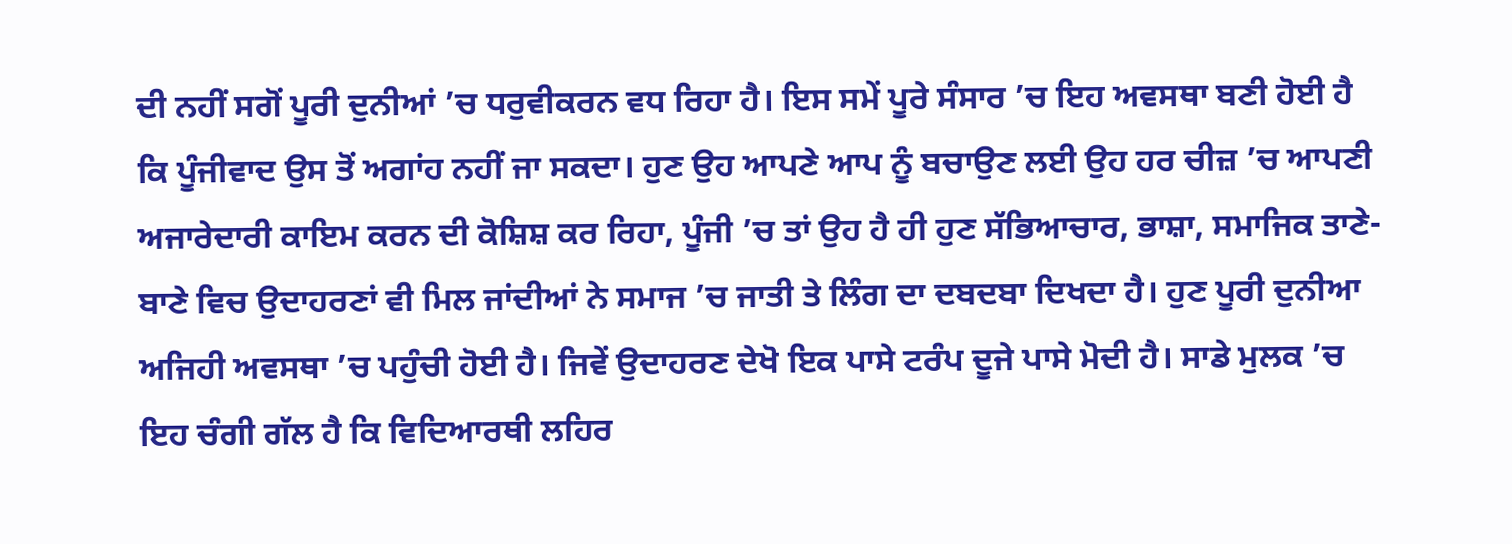ਦੀ ਨਹੀਂ ਸਗੋਂ ਪੂਰੀ ਦੁਨੀਆਂ ’ਚ ਧਰੁਵੀਕਰਨ ਵਧ ਰਿਹਾ ਹੈ। ਇਸ ਸਮੇਂ ਪੂਰੇ ਸੰਸਾਰ ’ਚ ਇਹ ਅਵਸਥਾ ਬਣੀ ਹੋਈ ਹੈ ਕਿ ਪੂੰਜੀਵਾਦ ਉਸ ਤੋਂ ਅਗਾਂਹ ਨਹੀਂ ਜਾ ਸਕਦਾ। ਹੁਣ ਉਹ ਆਪਣੇ ਆਪ ਨੂੰ ਬਚਾਉਣ ਲਈ ਉਹ ਹਰ ਚੀਜ਼ ’ਚ ਆਪਣੀ ਅਜਾਰੇਦਾਰੀ ਕਾਇਮ ਕਰਨ ਦੀ ਕੋਸ਼ਿਸ਼ ਕਰ ਰਿਹਾ, ਪੂੰਜੀ ’ਚ ਤਾਂ ਉਹ ਹੈ ਹੀ ਹੁਣ ਸੱਭਿਆਚਾਰ, ਭਾਸ਼ਾ, ਸਮਾਜਿਕ ਤਾਣੇ-ਬਾਣੇ ਵਿਚ ਉਦਾਹਰਣਾਂ ਵੀ ਮਿਲ ਜਾਂਦੀਆਂ ਨੇ ਸਮਾਜ ’ਚ ਜਾਤੀ ਤੇ ਲਿੰਗ ਦਾ ਦਬਦਬਾ ਦਿਖਦਾ ਹੈ। ਹੁਣ ਪੂਰੀ ਦੁਨੀਆ ਅਜਿਹੀ ਅਵਸਥਾ ’ਚ ਪਹੁੰਚੀ ਹੋਈ ਹੈ। ਜਿਵੇਂ ਉਦਾਹਰਣ ਦੇਖੋ ਇਕ ਪਾਸੇ ਟਰੰਪ ਦੂਜੇ ਪਾਸੇ ਮੋਦੀ ਹੈ। ਸਾਡੇ ਮੁਲਕ ’ਚ ਇਹ ਚੰਗੀ ਗੱਲ ਹੈ ਕਿ ਵਿਦਿਆਰਥੀ ਲਹਿਰ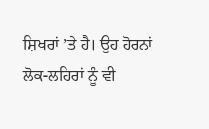ਸ਼ਿਖਰਾਂ ’ਤੇ ਹੈ। ਉਹ ਹੋਰਨਾਂ ਲੋਕ-ਲਹਿਰਾਂ ਨੂੰ ਵੀ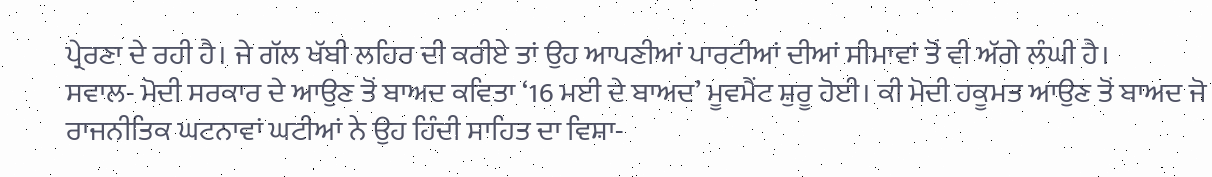ਪ੍ਰੇਰਣਾ ਦੇ ਰਹੀ ਹੈ। ਜੇ ਗੱਲ ਖੱਬੀ ਲਹਿਰ ਦੀ ਕਰੀਏ ਤਾਂ ਉਹ ਆਪਣੀਆਂ ਪਾਰਟੀਆਂ ਦੀਆਂ ਸੀਮਾਵਾਂ ਤੋਂ ਵੀ ਅੱਗੇ ਲੰਘੀ ਹੈ।
ਸਵਾਲ- ਮੋਦੀ ਸਰਕਾਰ ਦੇ ਆਉਣ ਤੋਂ ਬਾਅਦ ਕਵਿਤਾ ‘16 ਮਈ ਦੇ ਬਾਅਦ’ ਮੂਵਮੈਂਟ ਸ਼ੁਰੂ ਹੋਈ। ਕੀ ਮੋਦੀ ਹਕੂਮਤ ਆਉਣ ਤੋਂ ਬਾਅਦ ਜੋ ਰਾਜਨੀਤਿਕ ਘਟਨਾਵਾਂ ਘਟੀਆਂ ਨੇ ਉਹ ਹਿੰਦੀ ਸਾਹਿਤ ਦਾ ਵਿਸ਼ਾ-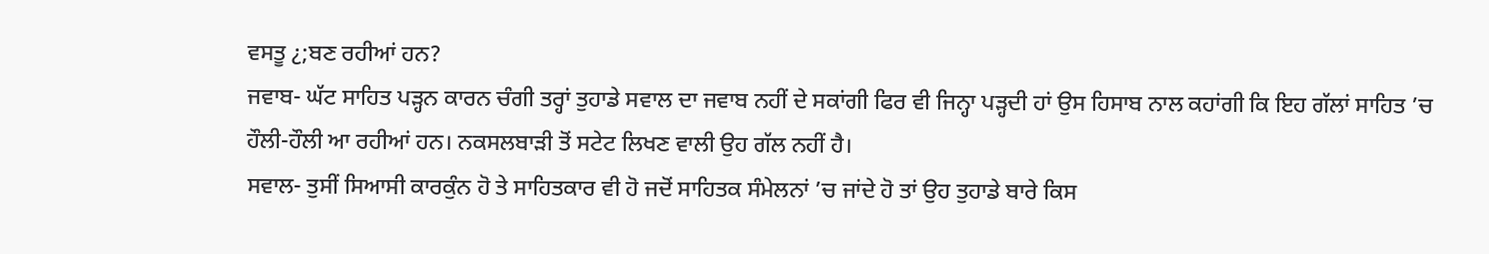ਵਸਤੂ ¿;ਬਣ ਰਹੀਆਂ ਹਨ?
ਜਵਾਬ- ਘੱਟ ਸਾਹਿਤ ਪੜ੍ਹਨ ਕਾਰਨ ਚੰਗੀ ਤਰ੍ਹਾਂ ਤੁਹਾਡੇ ਸਵਾਲ ਦਾ ਜਵਾਬ ਨਹੀਂ ਦੇ ਸਕਾਂਗੀ ਫਿਰ ਵੀ ਜਿਨ੍ਹਾ ਪੜ੍ਹਦੀ ਹਾਂ ਉਸ ਹਿਸਾਬ ਨਾਲ ਕਹਾਂਗੀ ਕਿ ਇਹ ਗੱਲਾਂ ਸਾਹਿਤ ’ਚ ਹੌਲੀ-ਹੌਲੀ ਆ ਰਹੀਆਂ ਹਨ। ਨਕਸਲਬਾੜੀ ਤੋਂ ਸਟੇਟ ਲਿਖਣ ਵਾਲੀ ਉਹ ਗੱਲ ਨਹੀਂ ਹੈ।
ਸਵਾਲ- ਤੁਸੀਂ ਸਿਆਸੀ ਕਾਰਕੁੰਨ ਹੋ ਤੇ ਸਾਹਿਤਕਾਰ ਵੀ ਹੋ ਜਦੋਂ ਸਾਹਿਤਕ ਸੰਮੇਲਨਾਂ ’ਚ ਜਾਂਦੇ ਹੋ ਤਾਂ ਉਹ ਤੁਹਾਡੇ ਬਾਰੇ ਕਿਸ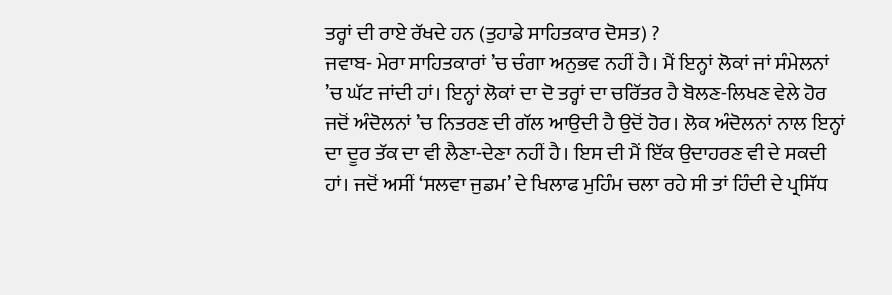ਤਰ੍ਹਾਂ ਦੀ ਰਾਏ ਰੱਖਦੇ ਹਨ (ਤੁਹਾਡੇ ਸਾਹਿਤਕਾਰ ਦੋਸਤ) ?
ਜਵਾਬ- ਮੇਰਾ ਸਾਹਿਤਕਾਰਾਂ ’ਚ ਚੰਗਾ ਅਨੁਭਵ ਨਹੀਂ ਹੈ। ਮੈਂ ਇਨ੍ਹਾਂ ਲੋਕਾਂ ਜਾਂ ਸੰਮੇਲਨਾਂ ’ਚ ਘੱਟ ਜਾਂਦੀ ਹਾਂ। ਇਨ੍ਹਾਂ ਲੋਕਾਂ ਦਾ ਦੋ ਤਰ੍ਹਾਂ ਦਾ ਚਰਿੱਤਰ ਹੈ ਬੋਲਣ-ਲਿਖਣ ਵੇਲੇ ਹੋਰ ਜਦੋਂ ਅੰਦੋਲਨਾਂ ’ਚ ਨਿਤਰਣ ਦੀ ਗੱਲ ਆਉਦੀ ਹੈ ਉਦੋਂ ਹੋਰ। ਲੋਕ ਅੰਦੋਲਨਾਂ ਨਾਲ ਇਨ੍ਹਾਂ ਦਾ ਦੂਰ ਤੱਕ ਦਾ ਵੀ ਲੈਣਾ-ਦੇਣਾ ਨਹੀਂ ਹੈ। ਇਸ ਦੀ ਮੈਂ ਇੱਕ ਉਦਾਹਰਣ ਵੀ ਦੇ ਸਕਦੀ ਹਾਂ। ਜਦੋਂ ਅਸੀਂ ‘ਸਲਵਾ ਜੁਡਮ’ ਦੇ ਖਿਲਾਫ ਮੁਹਿੰਮ ਚਲਾ ਰਹੇ ਸੀ ਤਾਂ ਹਿੰਦੀ ਦੇ ਪ੍ਰਸਿੱਧ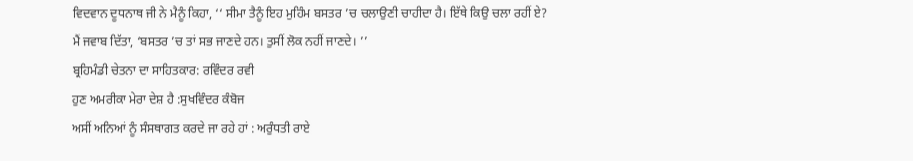ਵਿਦਵਾਨ ਦੂਧਨਾਥ ਜੀ ਨੇ ਮੈਨੂੰ ਕਿਹਾ, ‘‘ ਸੀਮਾ ਤੈਨੂੰ ਇਹ ਮੁਹਿੰਮ ਬਸਤਰ ’ਚ ਚਲਾਉਣੀ ਚਾਹੀਦਾ ਹੈ। ਇੱਥੇ ਕਿਉ ਚਲਾ ਰਹੀਂ ਏ?  ਮੈਂ ਜਵਾਬ ਦਿੱਤਾ, ‘ਬਸਤਰ ’ਚ ਤਾਂ ਸਭ ਜਾਣਦੇ ਹਨ। ਤੁਸੀਂ ਲੋਕ ਨਹੀਂ ਜਾਣਦੇ। ’’
ਬ੍ਰਹਿਮੰਡੀ ਚੇਤਨਾ ਦਾ ਸਾਹਿਤਕਾਰ: ਰਵਿੰਦਰ ਰਵੀ
ਹੁਣ ਅਮਰੀਕਾ ਮੇਰਾ ਦੇਸ਼ ਹੈ :ਸੁਖਵਿੰਦਰ ਕੰਬੋਜ
ਅਸੀਂ ਅਨਿਆਂ ਨੂੰ ਸੰਸਥਾਗਤ ਕਰਦੇ ਜਾ ਰਹੇ ਹਾਂ : ਅਰੁੰਧਤੀ ਰਾਏ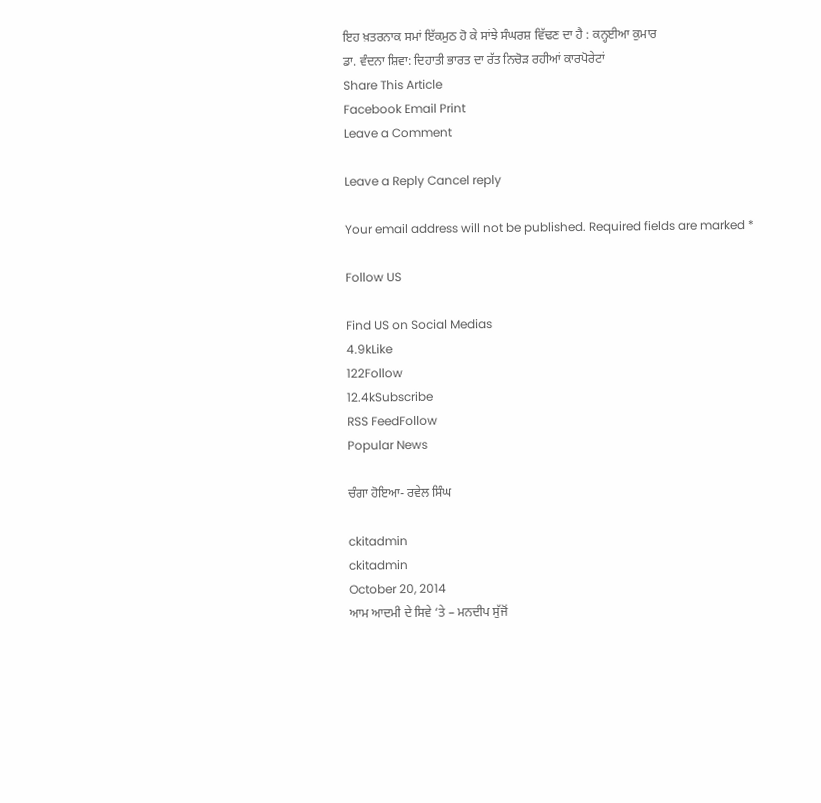ਇਹ ਖ਼ਤਰਨਾਕ ਸਮਾਂ ਇੱਕਮੁਠ ਹੋ ਕੇ ਸਾਂਝੇ ਸੰਘਰਸ਼ ਵਿੱਢਣ ਦਾ ਹੈ : ਕਨ੍ਹਈਆ ਕੁਮਾਰ
ਡਾ. ਵੰਦਨਾ ਸ਼ਿਵਾ: ਦਿਹਾਤੀ ਭਾਰਤ ਦਾ ਰੱਤ ਨਿਚੋੜ ਰਹੀਆਂ ਕਾਰਪੋਰੇਟਾਂ
Share This Article
Facebook Email Print
Leave a Comment

Leave a Reply Cancel reply

Your email address will not be published. Required fields are marked *

Follow US

Find US on Social Medias
4.9kLike
122Follow
12.4kSubscribe
RSS FeedFollow
Popular News

ਚੰਗਾ ਹੋਇਆ- ਰਵੇਲ ਸਿੰਘ

ckitadmin
ckitadmin
October 20, 2014
ਆਮ ਆਦਮੀ ਦੇ ਸਿਵੇ ‘ਤੇ – ਮਨਦੀਪ ਸੁੱਜੋਂ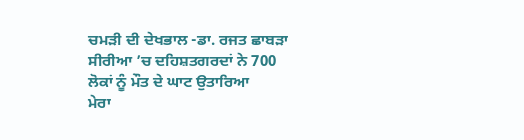ਚਮੜੀ ਦੀ ਦੇਖਭਾਲ -ਡਾ. ਰਜਤ ਛਾਬੜਾ
ਸੀਰੀਆ ’ਚ ਦਹਿਸ਼ਤਗਰਦਾਂ ਨੇ 700 ਲੋਕਾਂ ਨੂੰ ਮੌਤ ਦੇ ਘਾਟ ਉਤਾਰਿਆ
ਮੇਰਾ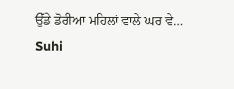ਉੱਡੇ ਡੋਰੀਆ ਮਹਿਲਾਂ ਵਾਲੇ ਘਰ ਵੇ…
Suhi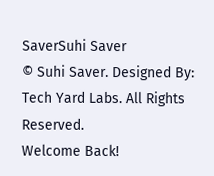SaverSuhi Saver
© Suhi Saver. Designed By: Tech Yard Labs. All Rights Reserved.
Welcome Back!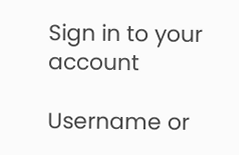Sign in to your account

Username or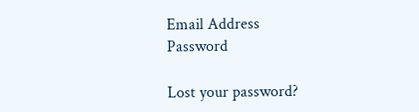Email Address
Password

Lost your password?